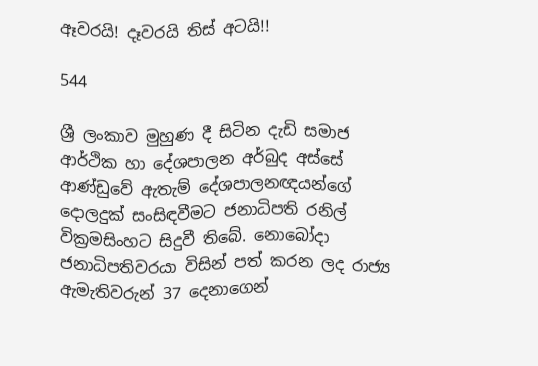ඈවරයි! දෑවරයි තිස් අටයි!!

544

ශ්‍රී ලංකාව මුහුණ දී සිටින දැඩි සමාජ ආර්ථික හා දේශපාලන අර්බුද අස්සේ ආණ්ඩුවේ ඇතැම් දේශපාලනඥයන්ගේ දොලදුක් සංසිඳවීමට ජනාධිපති රනිල් වික්‍රමසිංහට සිදුවී තිබේ. නොබෝදා ජනාධිපතිවරයා විසින් පත් කරන ලද රාජ්‍ය ඇමැතිවරුන් 37 දෙනාගෙන්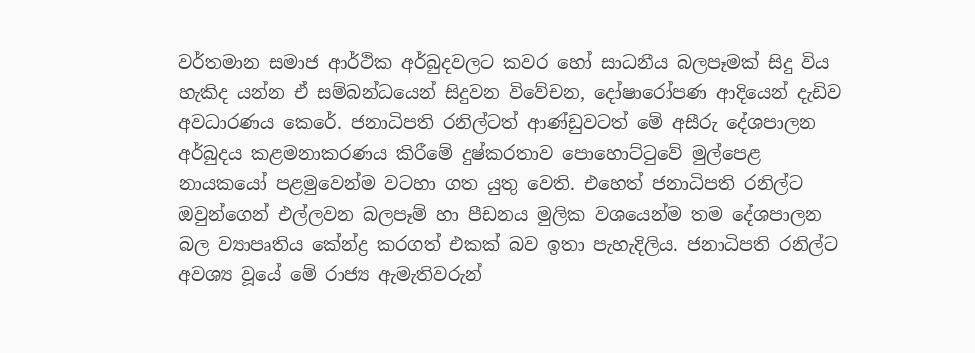වර්තමාන සමාජ ආර්ථික අර්බුදවලට කවර හෝ සාධනීය බලපෑමක් සිදු විය හැකිද යන්න ඒ සම්බන්ධයෙන් සිදුවන විවේචන, දෝෂාරෝපණ ආදියෙන් දැඩිව අවධාරණය කෙරේ. ජනාධිපති රනිල්ටත් ආණ්ඩුවටත් මේ අසීරු දේශපාලන අර්බුදය කළමනාකරණය කිරීමේ දුෂ්කරතාව පොහොට්ටුවේ මුල්පෙළ නායකයෝ පළමුවෙන්ම වටහා ගත යුතු වෙති. එහෙත් ජනාධිපති රනිල්ට ඔවුන්ගෙන් එල්ලවන බලපෑම් හා පීඩනය මුලික වශයෙන්ම තම දේශපාලන බල ව්‍යාපෘතිය කේන්ද්‍ර කරගත් එකක් බව ඉතා පැහැදිලිය. ජනාධිපති රනිල්ට අවශ්‍ය වූයේ මේ රාජ්‍ය ඇමැතිවරුන්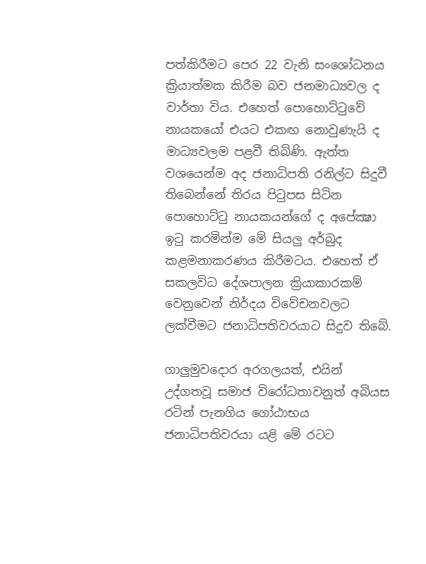පත්කිරීමට පෙර 22 වැනි සංශෝධනය ක්‍රියාත්මක කිරීම බව ජනමාධ්‍යවල ද වාර්තා විය. එහෙත් පොහොට්ටුවේ නායකයෝ එයට එකඟ නොවුණැයි ද මාධ්‍යවලම පළවී තිබිණි. ඇත්ත වශයෙන්ම අද ජනාධිපති රනිල්ට සිදුවී තිබෙන්නේ තිරය පිටුපස සිටින පොහොට්ටු නායකයන්ගේ ද අපේක්‍ෂා ඉටු කරමින්ම මේ සියලු අර්බුද කළමනාකරණය කිරීමටය. එහෙත් ඒ සකලවිධ දේශපාලන ක්‍රියාකාරකම් වෙනුවෙන් නිර්දය විවේචනවලට ලක්වීමට ජනාධිපතිවරයාට සිදුව තිබේ.

ගාලුමුවදොර අරගලයත්, එයින් උද්ගතවූ සමාජ විරෝධතාවනුත් අබියස රටින් පැනගිය ගෝඨාභය ජනාධිපතිවරයා යළි මේ රටට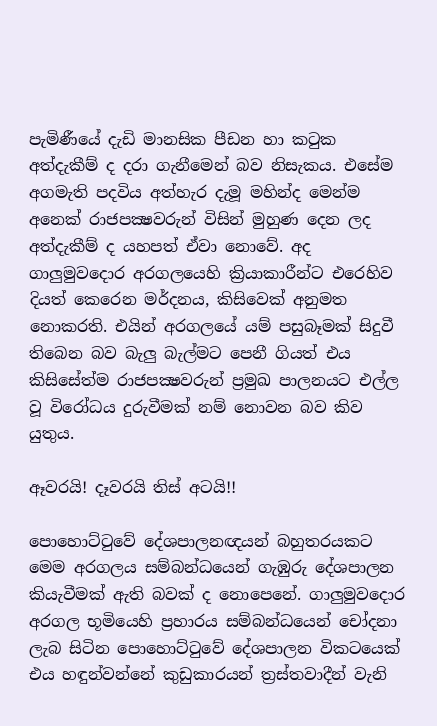පැමිණීයේ දැඩි මානසික පීඩන හා කටුක අත්දැකීම් ද දරා ගැනීමෙන් බව නිසැකය. එසේම අගමැති පදවිය අත්හැර දැමූ මහින්ද මෙන්ම අනෙක් රාජපක්‍ෂවරුන් විසින් මුහුණ දෙන ලද අත්දැකීම් ද යහපත් ඒවා නොවේ. අද ගාලුමුවදොර අරගලයෙහි ක්‍රියාකාරීන්ට එරෙහිව දියත් කෙරෙන මර්දනය, කිසිවෙක් අනුමත නොකරති. එයින් අරගලයේ යම් පසුබෑමක් සිදුවී තිබෙන බව බැලු බැල්මට පෙනී ගියත් එය කිසිසේත්ම රාජපක්‍ෂවරුන් ප්‍රමුඛ පාලනයට එල්ල වූ විරෝධය දුරුවීමක් නම් නොවන බව කිව යුතුය.

ඈවරයි! දෑවරයි තිස් අටයි!!

පොහොට්ටුවේ දේශපාලනඥයන් බහුතරයකට මෙම අරගලය සම්බන්ධයෙන් ගැඹුරු දේශපාලන කියැවීමක් ඇති බවක් ද නොපෙනේ. ගාලුමුවදොර අරගල භූමියෙහි ප්‍රහාරය සම්බන්ධයෙන් චෝදනා ලැබ සිටින පොහොට්ටුවේ දේශපාලන විකටයෙක් එය හඳුන්වන්නේ කුඩුකාරයන් ත්‍රස්තවාදීන් වැනි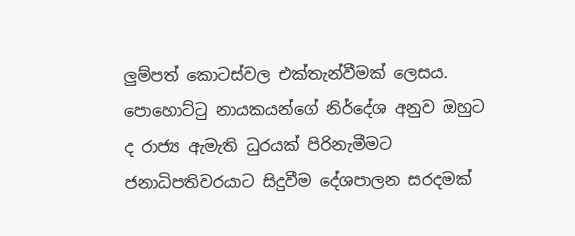ලුම්පත් කොටස්වල එක්තැන්වීමක් ලෙසය. පොහොට්ටු නායකයන්ගේ නිර්දේශ අනුව ඔහුට ද රාජ්‍ය ඇමැති ධුරයක් පිරිනැමීමට ජනාධිපතිවරයාට සිදුවීම දේශපාලන සරදමක්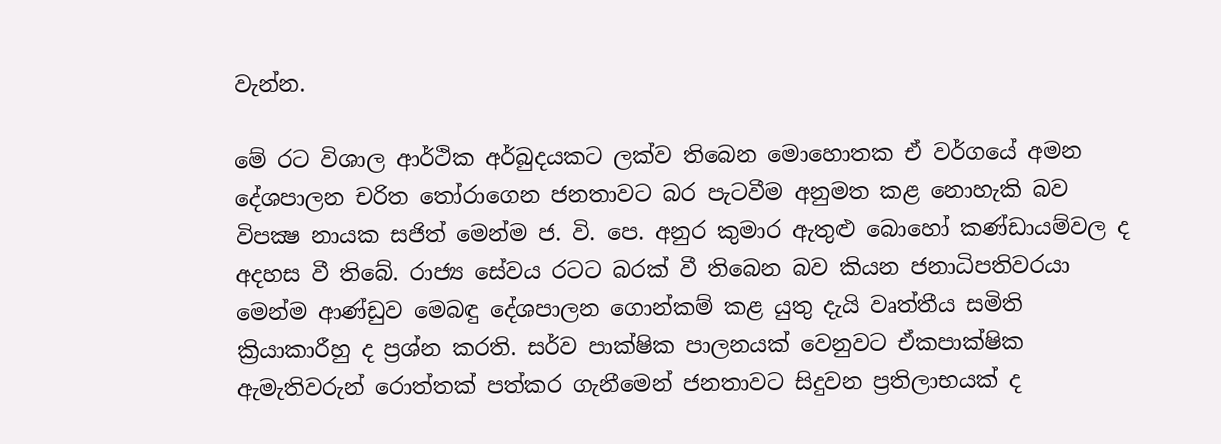වැන්න.

මේ රට විශාල ආර්ථික අර්බුදයකට ලක්ව තිබෙන මොහොතක ඒ වර්ගයේ අමන දේශපාලන චරිත තෝරාගෙන ජනතාවට බර පැටවීම අනුමත කළ නොහැකි බව විපක්‍ෂ නායක සජිත් මෙන්ම ජ. වි. පෙ. අනුර කුමාර ඇතුළු බොහෝ කණ්ඩායම්වල ද අදහස වී තිබේ. රාජ්‍ය සේවය රටට බරක් වී තිබෙන බව කියන ජනාධිපතිවරයා මෙන්ම ආණ්ඩුව මෙබඳු දේශපාලන ගොන්කම් කළ යුතු දැයි වෘත්තීය සමිති ක්‍රියාකාරීහු ද ප්‍රශ්න කරති. සර්ව පාක්ෂික පාලනයක් වෙනුවට ඒකපාක්ෂික ඇමැතිවරුන් රොත්තක් පත්කර ගැනීමෙන් ජනතාවට සිදුවන ප්‍රතිලාභයක් ද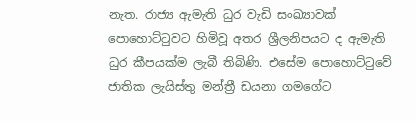නැත. රාජ්‍ය ඇමැති ධුර වැඩි සංඛ්‍යාවක් පොහොට්ටුවට හිමිවූ අතර ශ්‍රීලනිපයට ද ඇමැති ධුර කීපයක්ම ලැබී තිබිණි. එසේම පොහොට්ටුවේ ජාතික ලැයිස්තු මන්ත්‍රී ඩයනා ගමගේට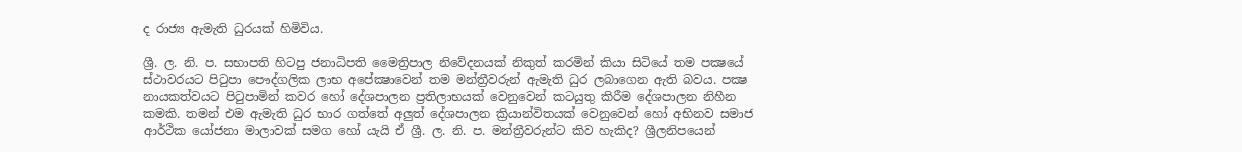ද රාජ්‍ය ඇමැති ධුරයක් හිමිවිය.

ශ්‍රී. ල. නි. ප. සභාපති හිටපු ජනාධිපති මෛත්‍රිපාල නිවේදනයක් නිකුත් කරමින් කියා සිටියේ තම පක්‍ෂයේ ස්ථාවරයට පිටුපා පෞද්ගලික ලාභ අපේක්‍ෂාවෙන් තම මන්ත්‍රීවරුන් ඇමැති ධුර ලබාගෙන ඇති බවය. පක්‍ෂ නායකත්වයට පිටුපාමින් කවර හෝ දේශපාලන ප්‍රතිලාභයක් වෙනුවෙන් කටයුතු කිරීම දේශපාලන නිහීන කමකි. තමන් එම ඇමැති ධුර භාර ගත්තේ අලුත් දේශපාලන ක්‍රියාන්විතයක් වෙනුවෙන් හෝ අභිනව සමාජ ආර්ථික යෝජනා මාලාවක් සමග හෝ යැයි ඒ ශ්‍රී. ල. නි. ප. මන්ත්‍රීවරුන්ට කිව හැකිද? ශ්‍රීලනිපයෙන්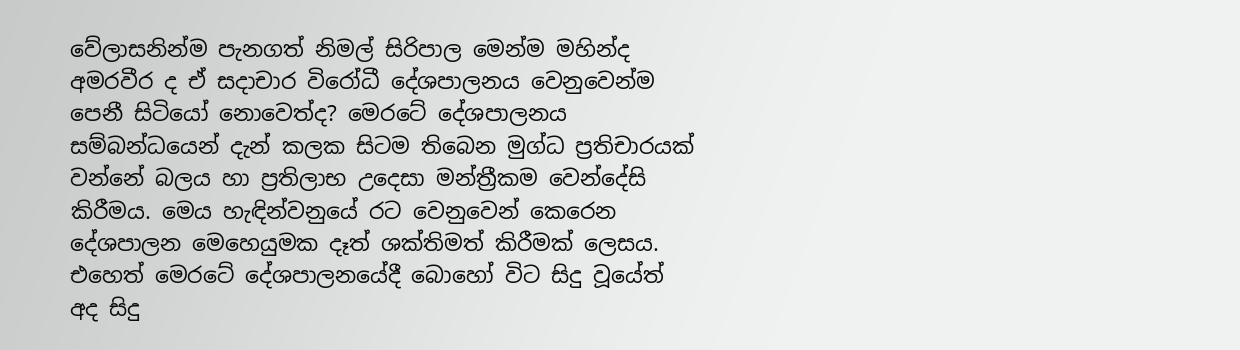වේලාසනින්ම පැනගත් නිමල් සිරිපාල මෙන්ම මහින්ද අමරවීර ද ඒ සදාචාර විරෝධී දේශපාලනය වෙනුවෙන්ම පෙනී සිටියෝ නොවෙත්ද? මෙරටේ දේශපාලනය සම්බන්ධයෙන් දැන් කලක සිටම තිබෙන මුග්ධ ප්‍රතිචාරයක් වන්නේ බලය හා ප්‍රතිලාභ උදෙසා මන්ත්‍රීකම වෙන්දේසි කිරීමය. මෙය හැඳින්වනුයේ රට වෙනුවෙන් කෙරෙන දේශපාලන මෙහෙයුමක දෑත් ශක්තිමත් කිරීමක් ලෙසය. එහෙත් මෙරටේ දේශපාලනයේදී බොහෝ විට සිදු වූයේත් අද සිදු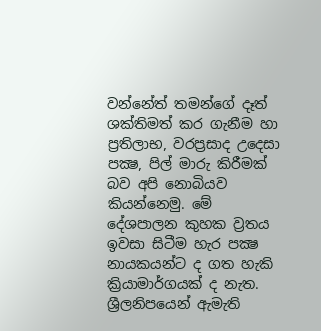වන්නේත් තමන්ගේ දෑත් ශක්තිමත් කර ගැනීම හා ප්‍රතිලාභ, වරප්‍රසාද උදෙසා පක්‍ෂ, පිල් මාරු කිරීමක් බව අපි නොබියව කියන්නෙමු. මේ දේශපාලන කුහක ව්‍රතය ඉවසා සිටීම හැර පක්‍ෂ නායකයන්ට ද ගත හැකි ක්‍රියාමාර්ගයක් ද නැත. ශ්‍රීලනිපයෙන් ඇමැති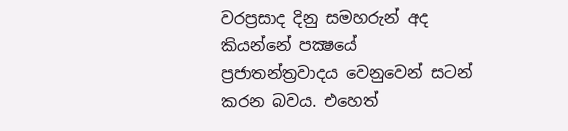වරප්‍රසාද දිනු සමහරුන් අද කියන්නේ පක්‍ෂයේ ප්‍රජාතන්ත්‍රවාදය වෙනුවෙන් සටන් කරන බවය. එහෙත්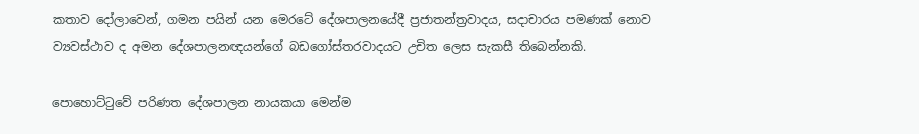කතාව දෝලාවෙන්, ගමන පයින් යන මෙරටේ දේශපාලනයේදී ප්‍රජාතන්ත්‍රවාදය, සදාචාරය පමණක් නොව ව්‍යවස්ථාව ද අමන දේශපාලනඥයන්ගේ බඩගෝස්තරවාදයට උචිත ලෙස සැකසී තිබෙන්නකි.

පොහොට්ටුවේ පරිණත දේශපාලන නායකයා මෙන්ම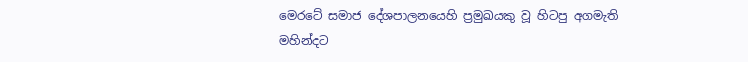මෙරටේ සමාජ දේශපාලනයෙහි ප්‍රමුඛයකු වූ හිටපු අගමැති මහින්දට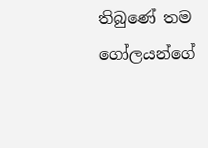තිබුණේ තම ගෝලයන්ගේ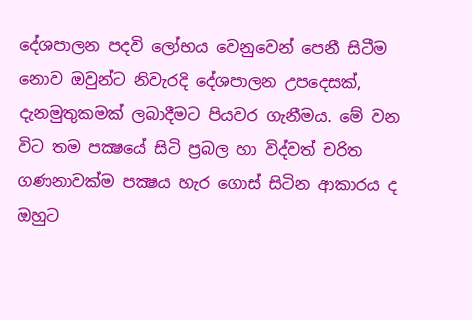දේශපාලන පදවි ලෝභය වෙනුවෙන් පෙනී සිටීම නොව ඔවුන්ට නිවැරදි දේශපාලන උපදෙසක්, දැනමුතුකමක් ලබාදීමට පියවර ගැනීමය. මේ වන විට තම පක්‍ෂයේ සිටි ප්‍රබල හා විද්වත් චරිත ගණනාවක්ම පක්‍ෂය හැර ගොස් සිටින ආකාරය ද ඔහුට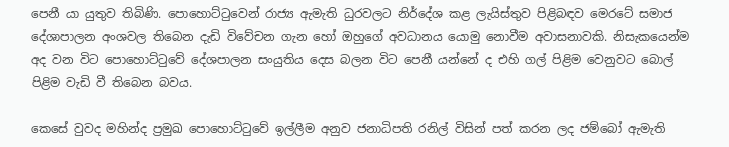පෙනී යා යුතුව තිබිණි. පොහොට්ටුවෙන් රාජ්‍ය ඇමැති ධුරවලට නිර්දේශ කළ ලැයිස්තුව පිළිබඳව මෙරටේ සමාජ දේශාපාලන අංශවල තිබෙන දැඩි විවේචන ගැන හෝ ඔහුගේ අවධානය යොමු නොවීම අවාසනාවකි. නිසැකයෙන්ම අද වන විට පොහොට්ටුවේ දේශපාලන සංයුතිය දෙස බලන විට පෙනී යන්නේ ද එහි ගල් පිළිම වෙනුවට බොල් පිළිම වැඩි වී තිබෙන බවය.

කෙසේ වුවද මහින්ද ප්‍රමුඛ පොහොට්ටුවේ ඉල්ලීම අනුව ජනාධිපති රනිල් විසින් පත් කරන ලද ජම්බෝ ඇමැති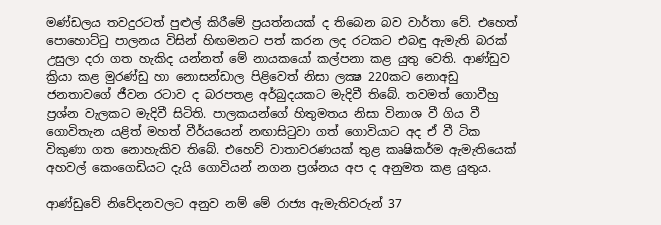මණ්ඩලය තවදුරටත් පුළුල් කිරීමේ ප්‍රයත්නයක් ද තිබෙන බව වාර්තා වේ. එහෙත් පොහොට්ටු පාලනය විසින් හිඟමනට පත් කරන ලද රටකට එබඳු ඇමැති බරක් උසුලා දරා ගත හැකිද යන්නත් මේ නායකයෝ කල්පනා කළ යුතු වෙති. ආණ්ඩුව ක්‍රියා කළ මුරණ්ඩු හා නොසන්ඩාල පිළිවෙත් නිසා ලක්‍ෂ 220කට නොඅඩු ජනතාවගේ ජීවන රටාව ද බරපතළ අර්බුදයකට මැදිවී තිබේ. තවමත් ගොවීහු ප්‍රශ්න වැලකට මැදිවී සිටිති. පාලකයන්ගේ හිතුමතය නිසා විනාශ වී ගිය වී ගොවිතැන යළිත් මහත් වීර්යයෙන් නඟාසිටුවා ගත් ගොවියාට අද ඒ වී ටික විකුණා ගත නොහැකිව තිබේ. එහෙව් වාතාවරණයක් තුළ කෘෂිකර්ම ඇමැතියෙක් අහවල් කෙංගෙඩියට දැයි ගොවියන් නගන ප්‍රශ්නය අප ද අනුමත කළ යුතුය.

ආණ්ඩුවේ නිවේදනවලට අනුව නම් මේ රාජ්‍ය ඇමැතිවරුන් 37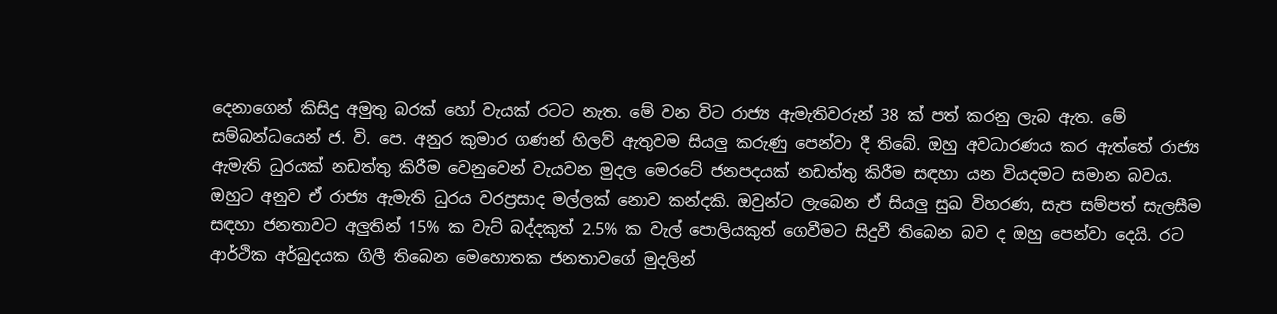දෙනාගෙන් කිසිදු අමුතු බරක් හෝ වැයක් රටට නැත. මේ වන විට රාජ්‍ය ඇමැතිවරුන් 38 ක් පත් කරනු ලැබ ඇත. මේ සම්බන්ධයෙන් ජ. වි. පෙ. අනුර කුමාර ගණන් හිලව් ඇතුවම සියලු කරුණු පෙන්වා දී තිබේ. ඔහු අවධාරණය කර ඇත්තේ රාජ්‍ය ඇමැති ධුරයක් නඩත්තු කිරීම වෙනුවෙන් වැයවන මුදල මෙරටේ ජනපදයක් නඩත්තු කිරීම සඳහා යන වියදමට සමාන බවය. ඔහුට අනුව ඒ රාජ්‍ය ඇමැති ධුරය වරප්‍රසාද මල්ලක් නොව කන්දකි. ඔවුන්ට ලැබෙන ඒ සියලු සුඛ විහරණ, සැප සම්පත් සැලසීම සඳහා ජනතාවට අලුතින් 15% ක වැට් බද්දකුත් 2.5% ක වැල් පොලියකුත් ගෙවීමට සිදුවී තිබෙන බව ද ඔහු පෙන්වා දෙයි. රට ආර්ථික අර්බුදයක ගිලී තිබෙන මෙහොතක ජනතාවගේ මුදලින්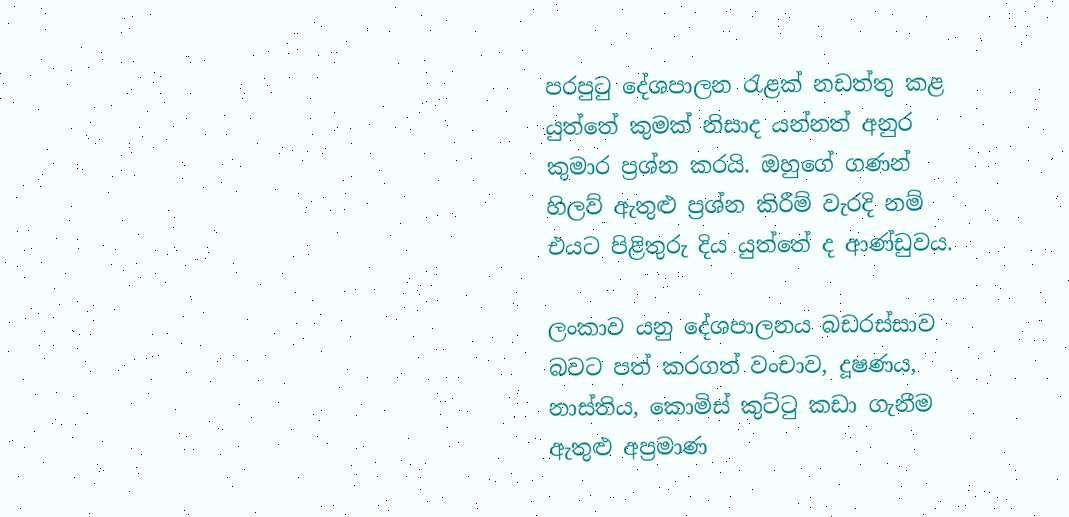පරපුටු දේශපාලන රැළක් නඩත්තු කළ යුත්තේ කුමක් නිසාද යන්නත් අනුර කුමාර ප්‍රශ්න කරයි. ඔහුගේ ගණන් හිලව් ඇතුළු ප්‍රශ්න කිරීම් වැරදි නම් එයට පිළිතුරු දිය යුත්තේ ද ආණ්ඩුවය.

ලංකාව යනු දේශපාලනය බඩරස්සාව බවට පත් කරගත් වංචාව, දූෂණය, නාස්තිය, කොමිස් කුට්ටු කඩා ගැනීම ඇතුළු අප්‍රමාණ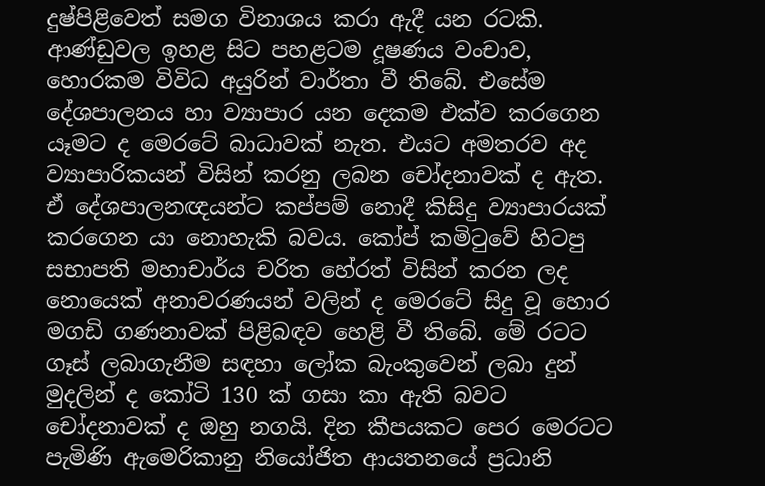දුෂ්පිළිවෙත් සමග විනාශය කරා ඇදී යන රටකි. ආණ්ඩුවල ඉහළ සිට පහළටම දූෂණය වංචාව, හොරකම විවිධ අයුරින් වාර්තා වී තිබේ. එසේම දේශපාලනය හා ව්‍යාපාර යන දෙකම එක්ව කරගෙන යෑමට ද මෙරටේ බාධාවක් නැත. එයට අමතරව අද ව්‍යාපාරිකයන් විසින් කරනු ලබන චෝදනාවක් ද ඇත. ඒ දේශපාලනඥයන්ට කප්පම් නොදී කිසිදු ව්‍යාපාරයක් කරගෙන යා නොහැකි බවය. කෝප් කමිටුවේ හිටපු සභාපති මහාචාර්ය චරිත හේරත් විසින් කරන ලද නොයෙක් අනාවරණයන් වලින් ද මෙරටේ සිදු වූ හොර මගඩි ගණනාවක් පිළිබඳව හෙළි වී තිබේ. මේ රටට ගෑස් ලබාගැනීම සඳහා ලෝක බැංකුවෙන් ලබා දුන් මුදලින් ද කෝටි 130 ක් ගසා කා ඇති බවට චෝදනාවක් ද ඔහු නගයි. දින කීපයකට පෙර මෙරටට පැමිණි ඇමෙරිකානු නියෝජිත ආයතනයේ ප්‍රධානි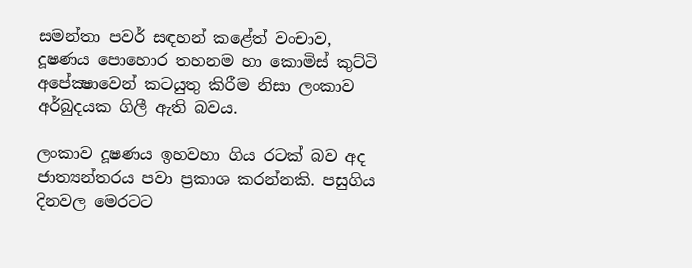සමන්තා පවර් සඳහන් කළේත් වංචාව, දූෂණය පොහොර තහනම හා කොමිස් කුට්ටි අපේක්‍ෂාවෙන් කටයුතු කිරීම නිසා ලංකාව අර්බුදයක ගිලී ඇති බවය.

ලංකාව දූෂණය ඉහවහා ගිය රටක් බව අද ජාත්‍යන්තරය පවා ප්‍රකාශ කරන්නකි. පසුගිය දිනවල මෙරටට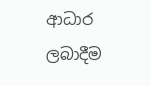ආධාර ලබාදීම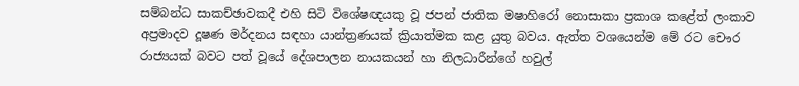සම්බන්ධ සාකච්ඡාවකදී එහි සිටි විශේෂඥයකු වූ ජපන් ජාතික මෂාහිරෝ නොසාකා ප්‍රකාශ කළේත් ලංකාව අප්‍රමාදව දූෂණ මර්දනය සඳහා යාන්ත්‍රණයක් ක්‍රියාත්මක කළ යුතු බවය. ඇත්ත වශයෙන්ම මේ රට චෞර රාජ්‍යයක් බවට පත් වූයේ දේශපාලන නායකයන් හා නිලධාරීන්ගේ හවුල්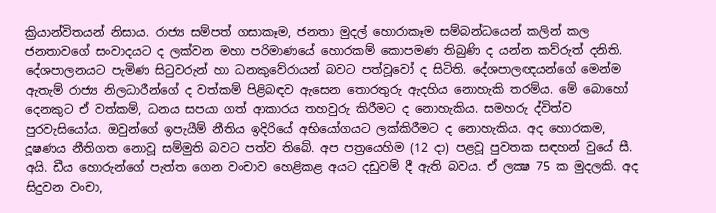ක්‍රියාන්විතයන් නිසාය. රාජ්‍ය සම්පත් ගසාකෑම, ජනතා මුදල් හොරාකෑම සම්බන්ධයෙන් කලින් කල ජනතාවගේ සංවාදයට ද ලක්වන මහා පරිමාණයේ හොරකම් කොපමණ තිබුණි ද යන්න කව්රුත් දනිති. දේශපාලනයට පැමිණ සිටුවරුන් හා ධනකුවේරායන් බවට පත්වූවෝ ද සිටිති. දේශපාලඥයන්ගේ මෙන්ම ඇතැම් රාජ්‍ය නිලධාරීන්ගේ ද වත්කම් පිළිබඳව ඇසෙන තොරතුරු ඇදහිය නොහැකි තරම්ය. මේ බොහෝ දෙනකුට ඒ වත්කම්, ධනය සපයා ගත් ආකාරය තහවුරු කිරීමට ද නොහැකිය. සමහරු ද්විත්ව පුරවැසියෝය. ඔවුන්ගේ ඉපැයීම් නීතිය ඉදිරියේ අභියෝගයට ලක්කිරීමට ද නොහැකිය. අද හොරකම, දූෂණය නීතිගත නොවූ සම්මුති බවට පත්ව තිබේ. අප පත්‍රයෙහිම (12 දා) පළවූ පුවතක සඳහන් වුයේ සී. අයි. ඩීය හොරුන්ගේ පැත්ත ගෙන වංචාව හෙළිකළ අයට දඩුවම් දී ඇති බවය. ඒ ලක්‍ෂ 75 ක මුදලකි. අද සිදුවන වංචා,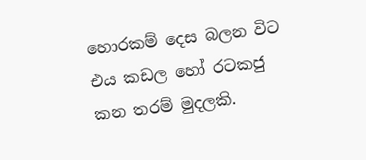හොරකම් දෙස බලන විට එය කඩල හෝ රටකජු කන තරම් මුදලකි.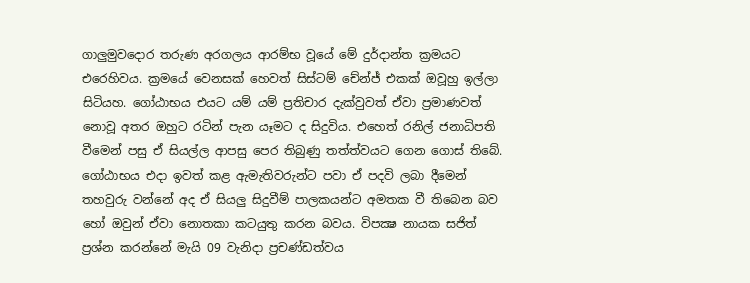ගාලුමුවදොර තරුණ අරගලය ආරම්භ වූයේ මේ දුර්දාන්ත ක්‍රමයට එරෙහිවය. ක්‍රමයේ වෙනසක් හෙවත් සිස්ටම් චේන්ජ් එකක් ඔවූහු ඉල්ලා සිටියහ. ගෝඨාභය එයට යම් යම් ප්‍රතිචාර දැක්වුවත් ඒවා ප්‍රමාණවත් නොවූ අතර ඔහුට රටින් පැන යෑමට ද සිදුවිය. එහෙත් රනිල් ජනාධිපති වීමෙන් පසු ඒ සියල්ල ආපසු පෙර තිබුණු තත්ත්වයට ගෙන ගොස් තිබේ. ගෝඨාභය එදා ඉවත් කළ ඇමැතිවරුන්ට පවා ඒ පදවි ලබා දීමෙන් තහවුරු වන්නේ අද ඒ සියලු සිදුවීම් පාලකයන්ට අමතක වී තිබෙන බව හෝ ඔවුන් ඒවා නොතකා කටයුතු කරන බවය. විපක්‍ෂ නායක සජිත් ප්‍රශ්න කරන්නේ මැයි 09 වැනිදා ප්‍රචණ්ඩත්වය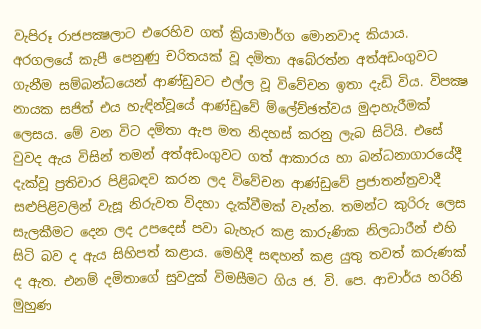වැපිරූ රාජපක්‍ෂලාට එරෙහිව ගත් ක්‍රියාමාර්ග මොනවාද කියාය. අරගලයේ කැපී පෙනුණු චරිතයක් වූ දමිතා අබේරත්න අත්අඩංගුවට ගැනීම සම්බන්ධයෙන් ආණ්ඩුවට එල්ල වූ විවේචන ඉතා දැඩි විය. විපක්‍ෂ නායක සජිත් එය හැඳින්වූයේ ආණ්ඩුවේ ම්ලේච්ඡත්වය මුදාහැරීමක් ලෙසය. මේ වන විට දමිතා ඇප මත නිදහස් කරනු ලැබ සිටියි. එසේ වුවද ඇය විසින් තමන් අත්අඩංගුවට ගත් ආකාරය හා බන්ධනාගාරයේදී දැක්වූ ප්‍රතිචාර පිළිබඳව කරන ලද විවේචන ආණ්ඩුවේ ප්‍රජාතන්ත්‍රවාදී සළුපිළිවලින් වැසූ නිරුවත විදහා දැක්වීමක් වැන්න. තමන්ට කුරිරු ලෙස සැලකීමට දෙන ලද උපදෙස් පවා බැහැර කළ කාරුණික නිලධාරීන් එහි සිටි බව ද ඇය සිහිපත් කළාය. මෙහිදී සඳහන් කළ යුතු තවත් කරුණක් ද ඇත. එනම් දමිතාගේ සුවදුක් විමසීමට ගිය ජ. වි. පෙ. ආචාර්ය හරිනි මුහුණ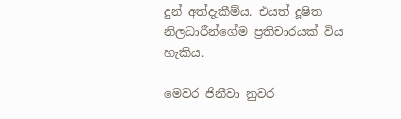දුන් අත්දැකීම්ය. එයත් දූෂිත නිලධාරීන්ගේම ප්‍රතිචාරයක් විය හැකිය.

මෙවර ජිනීවා නුවර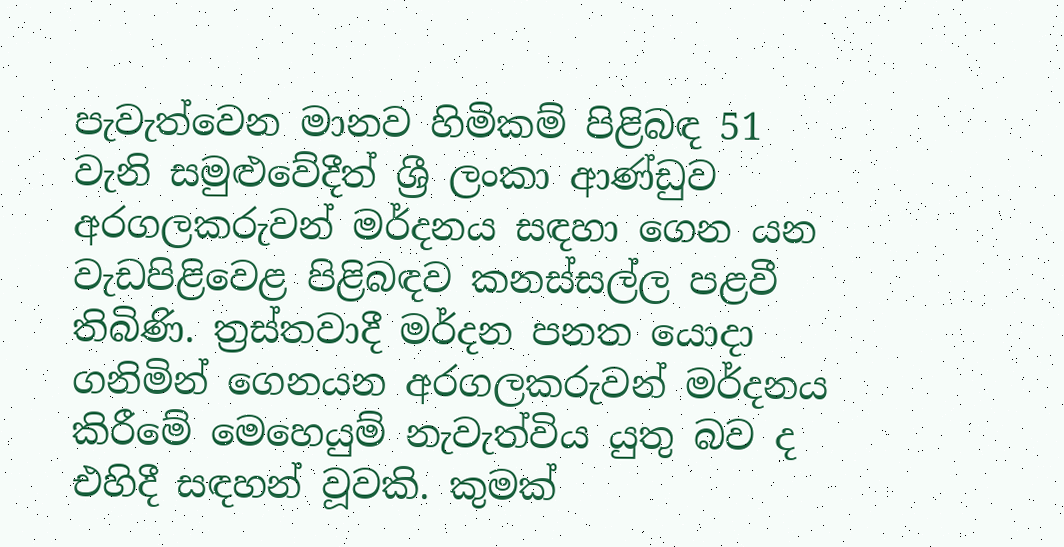පැවැත්වෙන මානව හිමිකම් පිළිබඳ 51 වැනි සමුළුවේදීත් ශ්‍රී ලංකා ආණ්ඩුව අරගලකරුවන් මර්දනය සඳහා ගෙන යන වැඩපිළිවෙළ පිළිබඳව කනස්සල්ල පළවී තිබිණි. ත්‍රස්තවාදී මර්දන පනත යොදා ගනිමින් ගෙනයන අරගලකරුවන් මර්දනය කිරීමේ මෙහෙයුම් නැවැත්විය යුතු බව ද එහිදී සඳහන් වූවකි. කුමක්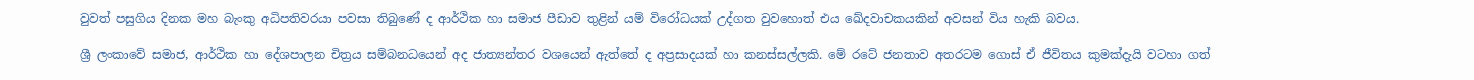වුවත් පසුගිය දිනක මහ බැංකු අධිපතිවරයා පවසා තිබුණේ ද ආර්ථික හා සමාජ පීඩාව තුළින් යම් විරෝධයක් උද්ගත වුවහොත් එය ඛේදවාචකයකින් අවසන් විය හැකි බවය.

ශ්‍රී ලංකාවේ සමාජ, ආර්ථික හා දේශපාලන චිත්‍රය සම්බනධයෙන් අද ජාත්‍යන්තර වශයෙන් ඇත්තේ ද අප්‍රසාදයක් හා කනස්සල්ලකි. මේ රටේ ජනතාව අතරටම ගොස් ඒ ජීවිතය කුමක්දැයි වටහා ගත්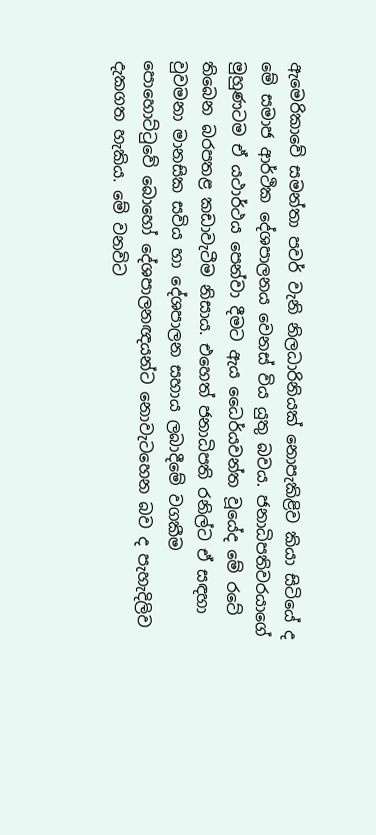ඇමෙරිකාවේ සමන්තා පවර් වැනි නිලධාරිනියක් නොපැකිළිව කියා සිටියේ ද මේ සමාජ ආර්ථික දේශපාලනය වෙනස් විය යුතු බවය. ජනාධිපතිවරයාගේ මුහුණටම ඒ යථාර්ථය පෙන්වා දීමට ඇය ධෛර්යවන්ත වූයේද මේ රටේ තිබෙන බරපතළ කඩාවැටීම නිසාය. එහෙත් ජනාධිපති රනිල්ට ඒ සඳහා වුවමනා මානසික සවිය හා දේශපාලන සහාය ලබාදීමේ වගකීම පොහොට්ටුවේ බොහෝ දේශපාලනඥයන්ට නොවැටහෙන බව ද පැහැදිලිව දැකගත හැකිය. මේ වනවිට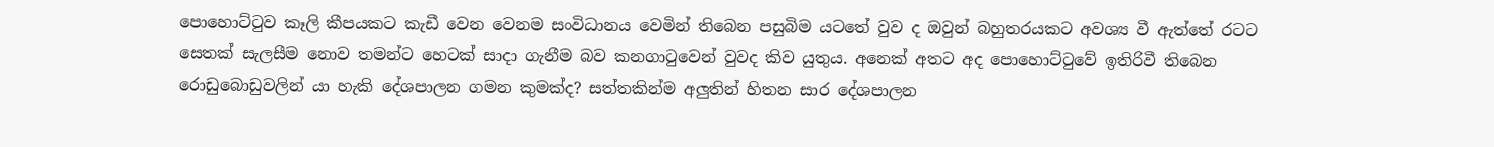පොහොට්ටුව කෑලි කීපයකට කැඩී වෙන වෙනම සංවිධානය වෙමින් තිබෙන පසුබිම යටතේ වුව ද ඔවුන් බහුතරයකට අවශ්‍ය වී ඇත්තේ රටට සෙතක් සැලසීම නොව තමන්ට හෙටක් සාදා ගැනීම බව කනගාටුවෙන් වුවද කිව යුතුය. අනෙක් අතට අද පොහොට්ටුවේ ඉතිරිවී තිබෙන රොඩුබොඩුවලින් යා හැකි දේශපාලන ගමන කුමක්ද? සත්තකින්ම අලුතින් හිතන සාර දේශපාලන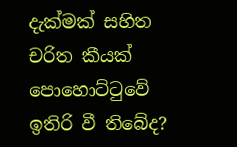දැක්මක් සහිත චරිත කීයක් පොහොට්ටුවේ ඉතිරි වී තිබේද?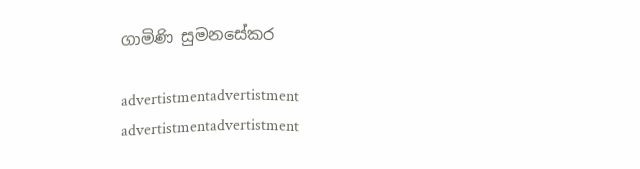ගාමිණි සුමනසේකර

advertistmentadvertistment
advertistmentadvertistment